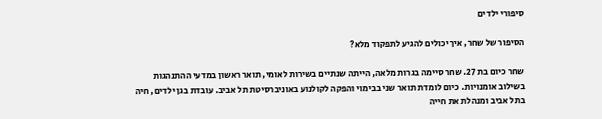סיפורי ילדים

הסיפור של שחר, איך יכולים להגיע לתפקוד מלא?

שחר כיום בת 27. שחר סיימה בגרות מלאה, הייתה שנתיים בשירות לאומי, תואר ראשון במדעי ההתנהגות בשילוב אומנויות. כיום לומדת תואר שני בבימוי והפקה לקולנוע באוניברסיטת תל אביב. עובדת בגן ילדים, חיה בתל אביב ומנהלת את חייה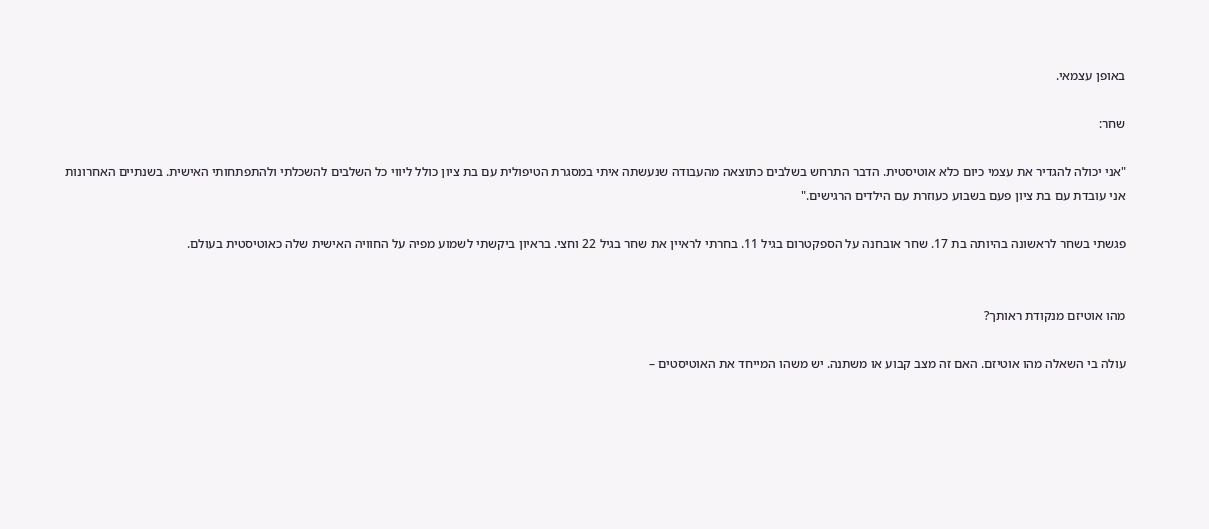באופן עצמאי.

שחר:

"אני יכולה להגדיר את עצמי כיום כלא אוטיסטית. הדבר התרחש בשלבים כתוצאה מהעבודה שנעשתה איתי במסגרת הטיפולית עם בת ציון כולל ליווי כל השלבים להשכלתי ולהתפתחותי האישית. בשנתיים האחרונות אני עובדת עם בת ציון פעם בשבוע כעוזרת עם הילדים הרגישים."

פגשתי בשחר לראשונה בהיותה בת 17. שחר אובחנה על הספקטרום בגיל 11. בחרתי לראיין את שחר בגיל 22 וחצי. בראיון ביקשתי לשמוע מפיה על החוויה האישית שלה כאוטיסטית בעולם.


מהו אוטיזם מנקודת ראותך?

עולה בי השאלה מהו אוטיזם. האם זה מצב קבוע או משתנה. יש משהו המייחד את האוטיסטים –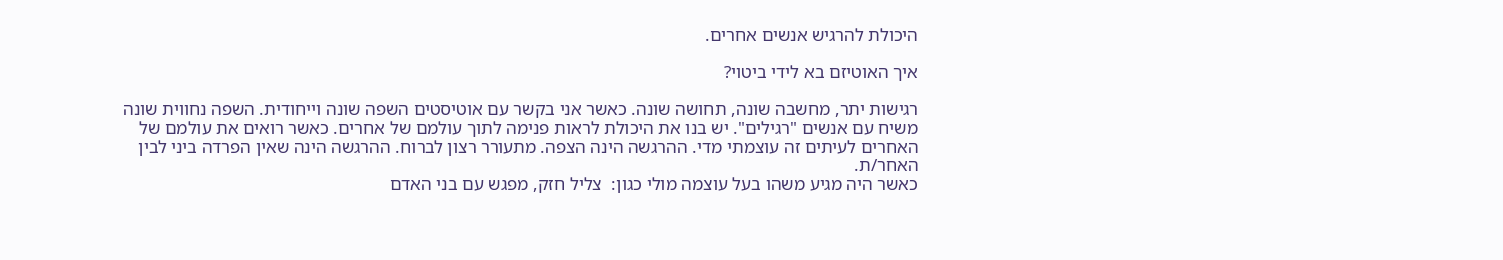היכולת להרגיש אנשים אחרים.

איך האוטיזם בא לידי ביטוי?

רגישות יתר, מחשבה שונה, תחושה שונה. כאשר אני בקשר עם אוטיסטים השפה שונה וייחודית. השפה נחווית שונה משיח עם אנשים "רגילים". יש בנו את היכולת לראות פנימה לתוך עולמם של אחרים. כאשר רואים את עולמם של האחרים לעיתים זה עוצמתי מדי. ההרגשה הינה הצפה. מתעורר רצון לברוח. ההרגשה הינה שאין הפרדה ביני לבין האחר/ת.
כאשר היה מגיע משהו בעל עוצמה מולי כגון:  צליל חזק, מפגש עם בני האדם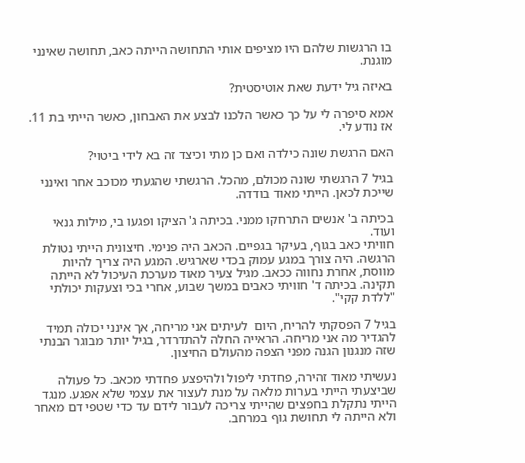בו הרגשות שלהם היו מציפים אותי התחושה הייתה כאב, תחושה שאינני מוגנת.

באיזה גיל ידעת שאת אוטיסטית?

אמא סיפרה לי על כך כאשר הלכנו לבצע את האבחון, כאשר הייתי בת 11. אז נודע לי.

האם הרגשת שונה כילדה ואם כן מתי וכיצד זה בא לידי ביטוי?

בגיל 7 הרגשתי שונה מכולם, מהכל. הרגשתי שהגעתי מכוכב אחר ואינני שייכת לכאן. הייתי מאוד בודדה.

בכיתה ב' אנשים התרחקו ממני. בכיתה ג' הציקו ופגעו בי, מילות גנאי ועוד.
חוויתי כאב בגוף, בעיקר בגפיים. הכאב היה פנימי. חיצונית הייתי נטולת הרגשה. היה צורך במגע עמוק בכדי שארגיש. המגע היה צריך להיות מווסת, אחרת נחווה ככאב. מגיל צעיר מאוד מערכת העיכול לא הייתה תקינה. בכיתה ד' חוויתי כאבים במשך שבוע, אחרי בכי וצעקות יכולתי "ללדת קקי".

בגיל 7 הפסקתי להריח, היום  לעיתים אני מריחה, אך אינני יכולה תמיד להגדיר מה אני מריחה. הראייה החלה להתדרדר, בגיל יותר מבוגר הבנתי שזה מנגנון הגנה מפני הצפה מהעולם החיצון.

נעשיתי מאוד זהירה, פחדתי ליפול ולהיפצע פחדתי מכאב. כל פעולה שביצעתי הייתי בערות מלאה על מנת לעצור את עצמי שלא אפגע. מנגד הייתי נתקלת בחפצים שהייתי צריכה לעבור לידם עד כדי שטפי דם מאחר ולא הייתה לי תחושת גוף במרחב.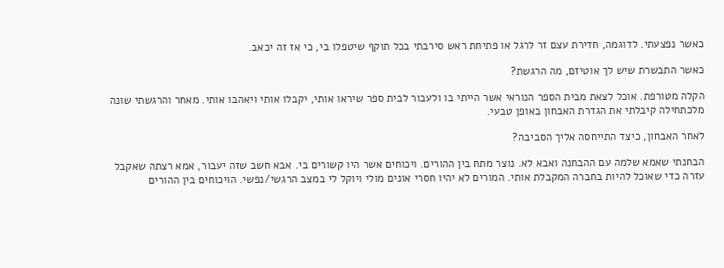כאשר נפצעתי. לדוגמה, חדירת עצם זר לרגל או פתיחת ראש סירבתי בכל תוקף שיטפלו בי, כי אז זה יכאב.

כאשר התבשרת שיש לך אוטיזם, מה הרגשת?

הקלה מטורפת. אוכל לצאת מבית הספר הנוראי אשר הייתי בו ולעבור לבית ספר שיראו אותי, יקבלו אותי ויאהבו אותי. מאחר והרגשתי שונה מלכתחילה קיבלתי את הגדרת האבחון באופן טבעי.

לאחר האבחון, כיצד התייחסה אליך הסביבה?

הבחנתי שאמא שלמה עם ההבחנה ואבא לא. נוצר מתח בין ההורים. ויכוחים אשר היו קשורים בי. אבא חשב שזה יעבור, אמא רצתה שאקבל עזרה כדי שאוכל להיות בחברה המקבלת אותי. המורים לא יהיו חסרי אונים מולי ויוקל לי במצב הרגשי/נפשי. הויכוחים בין ההורים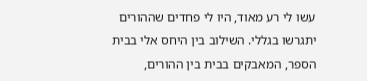עשו לי רע מאוד, היו לי פחדים שההורים יתגרשו בגללי. השילוב בין היחס אלי בבית הספר, המאבקים בבית בין ההורים,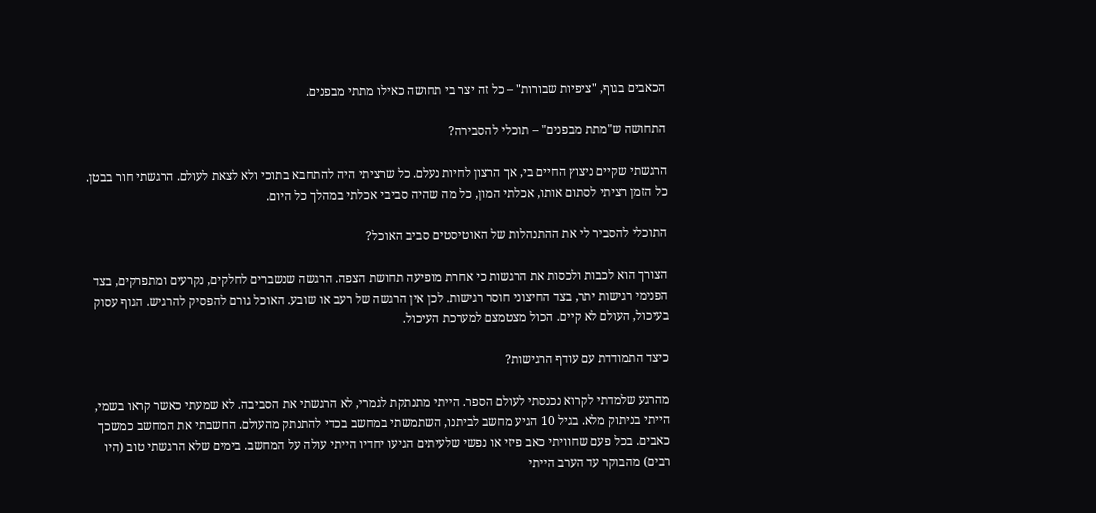הכאבים בגוף, "ציפיות שבורות" – כל זה יצר בי תחושה כאילו מתתי מבפנים.

התחושה ש"מתת מבפנים" – תוכלי להסבירה?

הרגשתי שקיים ניצוץ החיים בי, אך הרצון לחיות נעלם. כל שרציתי היה להתחבא בתוכי ולא לצאת לעולם. הרגשתי חור בבטן. כל הזמן רציתי לסתום אותו, אכלתי המון, כל מה שהיה סביבי אכלתי במהלך כל היום.

התוכלי להסביר לי את ההתנהלות של האוטיסטים סביב האוכל?

הצורך הוא לכבות ולכסות את הרגשות כי אחרת מופיעה תחושת הצפה. הרגשה שנשברים לחלקים, נקרעים ומתפרקים, בצד הפנימי רגישות יתר, בצד החיצוני חוסר רגישות. לכן אין הרגשה של רעב או שובע. האוכל גורם להפסיק להרגיש. הגוף עסוק בעיכול, העולם לא קיים. הכול מצטמצם למערכת העיכול.

כיצד התמודדת עם עודף הרגישות?

מהרגע שלמדתי לקרוא נכנסתי לעולם הספר. הייתי מתנתקת לגמרי, לא הרגשתי את הסביבה. לא שמעתי כאשר קראו בשמי, הייתי בניתוק מלא. בגיל 10 הגיע מחשב לביתנו, השתמשתי במחשב בכדי להתנתק מהעולם. החשבתי את המחשב כמשכך כאבים. בכל פעם שחוויתי כאב פיזי או נפשי שלעיתים הגיעו יחדיו הייתי עולה על המחשב. בימים שלא הרגשתי טוב (היו רבים) מהבוקר עד הערב הייתי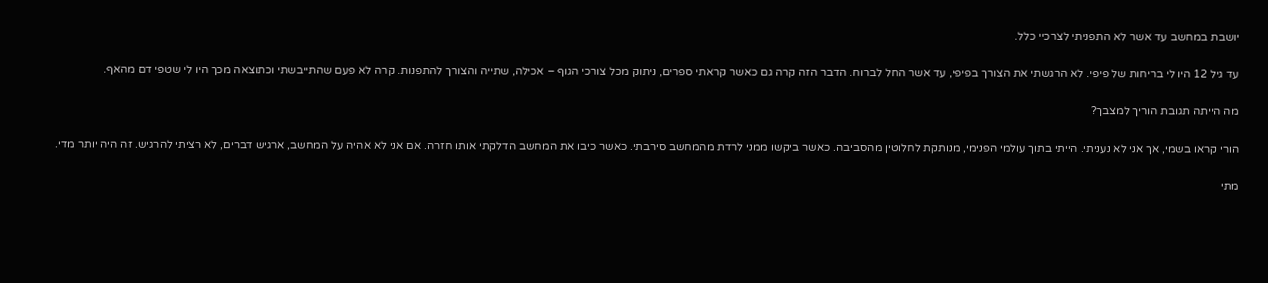יושבת במחשב עד אשר לא התפניתי לצרכיי כלל.

עד גיל 12 היו לי בריחות של פיפי. לא הרגשתי את הצורך בפיפי, עד אשר החל לברוח. הדבר הזה קרה גם כאשר קראתי ספרים, ניתוק מכל צורכי הגוף – אכילה, שתייה והצורך להתפנות. קרה לא פעם שהתייבשתי וכתוצאה מכך היו לי שטפי דם מהאף.

מה הייתה תגובת הוריך למצבך?

הורי קראו בשמי, אך אני לא נעניתי. הייתי בתוך עולמי הפנימי, מנותקת לחלוטין מהסביבה. כאשר ביקשו ממני לרדת מהמחשב סירבתי. כאשר כיבו את המחשב הדלקתי אותו חזרה. אם אני לא אהיה על המחשב, ארגיש דברים, לא רציתי להרגיש. זה היה יותר מדי.

מתי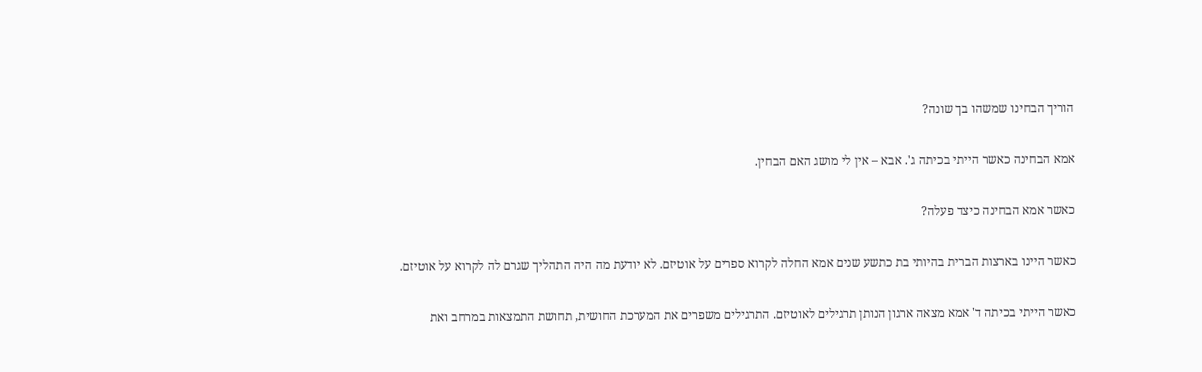הוריך הבחינו שמשהו בך שונה?

אמא הבחינה כאשר הייתי בכיתה ג'. אבא – אין לי מושג האם הבחין.

כאשר אמא הבחינה כיצד פעלה?

כאשר היינו בארצות הברית בהיותי בת כתשע שנים אמא החלה לקרוא ספרים על אוטיזם. לא יודעת מה היה התהליך שגרם לה לקרוא על אוטיזם.

כאשר הייתי בכיתה ד' אמא מצאה ארגון הנותן תרגילים לאוטיזם. התרגילים משפרים את המערכת החושית, תחושת התמצאות במרחב ואת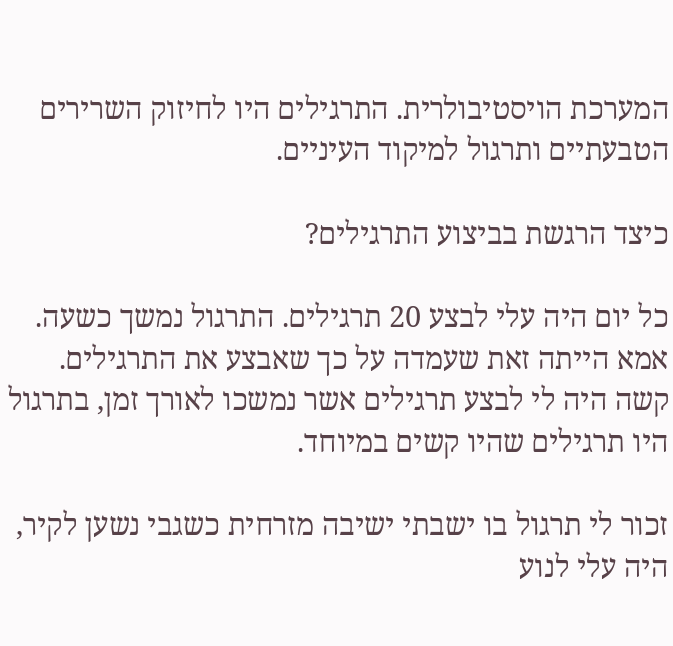המערכת הויסטיבולרית. התרגילים היו לחיזוק השרירים הטבעתיים ותרגול למיקוד העיניים.

כיצד הרגשת בביצוע התרגילים?

כל יום היה עלי לבצע 20 תרגילים. התרגול נמשך כשעה. אמא הייתה זאת שעמדה על כך שאבצע את התרגילים. קשה היה לי לבצע תרגילים אשר נמשכו לאורך זמן, בתרגול היו תרגילים שהיו קשים במיוחד.

זכור לי תרגול בו ישבתי ישיבה מזרחית כשגבי נשען לקיר, היה עלי לנוע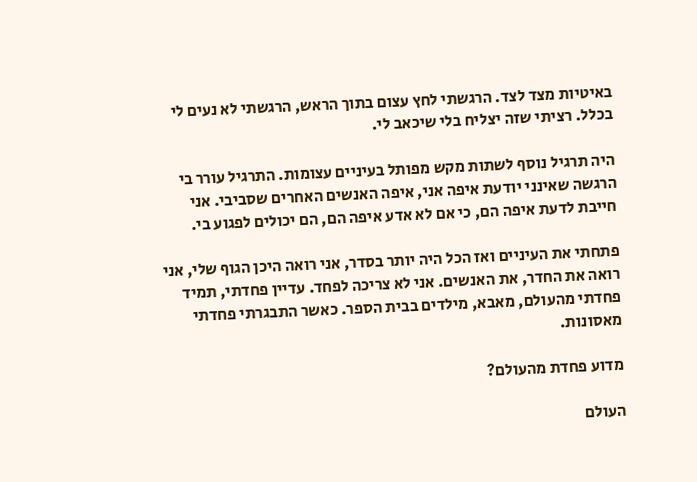באיטיות מצד לצד. הרגשתי לחץ עצום בתוך הראש, הרגשתי לא נעים לי בכלל. רציתי שזה יצליח בלי שיכאב לי.

היה תרגיל נוסף לשתות מקש מפותל בעיניים עצומות. התרגיל עורר בי הרגשה שאינני יודעת איפה אני, איפה האנשים האחרים שסביבי. אני חייבת לדעת איפה הם, כי אם לא אדע איפה הם, הם יכולים לפגוע בי.

פתחתי את העיניים ואז הכל היה יותר בסדר, אני רואה היכן הגוף שלי, אני רואה את החדר, את האנשים. אני לא צריכה לפחד. עדיין פחדתי, תמיד פחדתי מהעולם, מאבא, מילדים בבית הספר. כאשר התבגרתי פחדתי מאסונות.

מדוע פחדת מהעולם?

העולם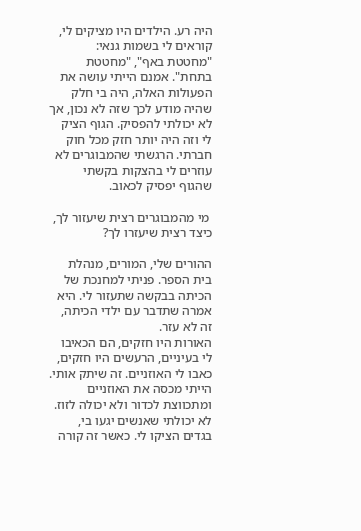היה רע. הילדים היו מציקים לי, קוראים לי בשמות גנאי: "מחטטת באף", "מחטטת בתחת". אמנם הייתי עושה את הפעולות האלה, היה בי חלק שהיה מודע לכך שזה לא נכון, אך לא יכולתי להפסיק. הגוף הציק לי וזה היה יותר חזק מכל חוק חברתי. הרגשתי שהמבוגרים לא עוזרים לי בהצקות בקשתי שהגוף יפסיק לכאוב.

 מי מהמבוגרים רצית שיעזור לך, כיצד רצית שיעזרו לך?

ההורים שלי, המורים, מנהלת בית הספר. פניתי למחנכת של הכיתה בבקשה שתעזור לי. היא אמרה שתדבר עם ילדי הכיתה, זה לא עזר.
האורות היו חזקים, הם הכאיבו לי בעיניים, הרעשים היו חזקים, כאבו לי האוזניים. זה שיתק אותי. הייתי מכסה את האוזניים ומתכווצת לכדור ולא יכולה לזוז.
לא יכולתי שאנשים יגעו בי, בגדים הציקו לי. כאשר זה קורה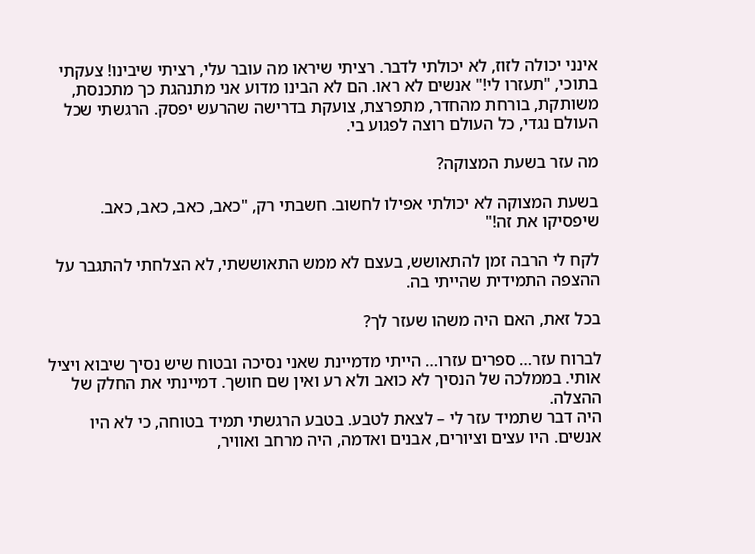אינני יכולה לזוז, לא יכולתי לדבר. רציתי שיראו מה עובר עלי, רציתי שיבינו! צעקתי בתוכי, "תעזרו לי!" אנשים לא ראו. הם לא הבינו מדוע אני מתנהגת כך מתכנסת, משותקת, בורחת מהחדר, מתפרצת, צועקת בדרישה שהרעש יפסק. הרגשתי שכל העולם נגדי, כל העולם רוצה לפגוע בי.

מה עזר בשעת המצוקה?

בשעת המצוקה לא יכולתי אפילו לחשוב. חשבתי רק, "כאב, כאב, כאב, כאב. שיפסיקו את זה!"

לקח לי הרבה זמן להתאושש, בעצם לא ממש התאוששתי, לא הצלחתי להתגבר על ההצפה התמידית שהייתי בה.

בכל זאת, האם היה משהו שעזר לך?

לברוח עזר… ספרים עזרו… הייתי מדמיינת שאני נסיכה ובטוח שיש נסיך שיבוא ויציל אותי. בממלכה של הנסיך לא כואב ולא רע ואין שם חושך. דמיינתי את החלק של ההצלה.
היה דבר שתמיד עזר לי – לצאת לטבע. בטבע הרגשתי תמיד בטוחה, כי לא היו אנשים. היו עצים וציורים, אבנים ואדמה, היה מרחב ואוויר,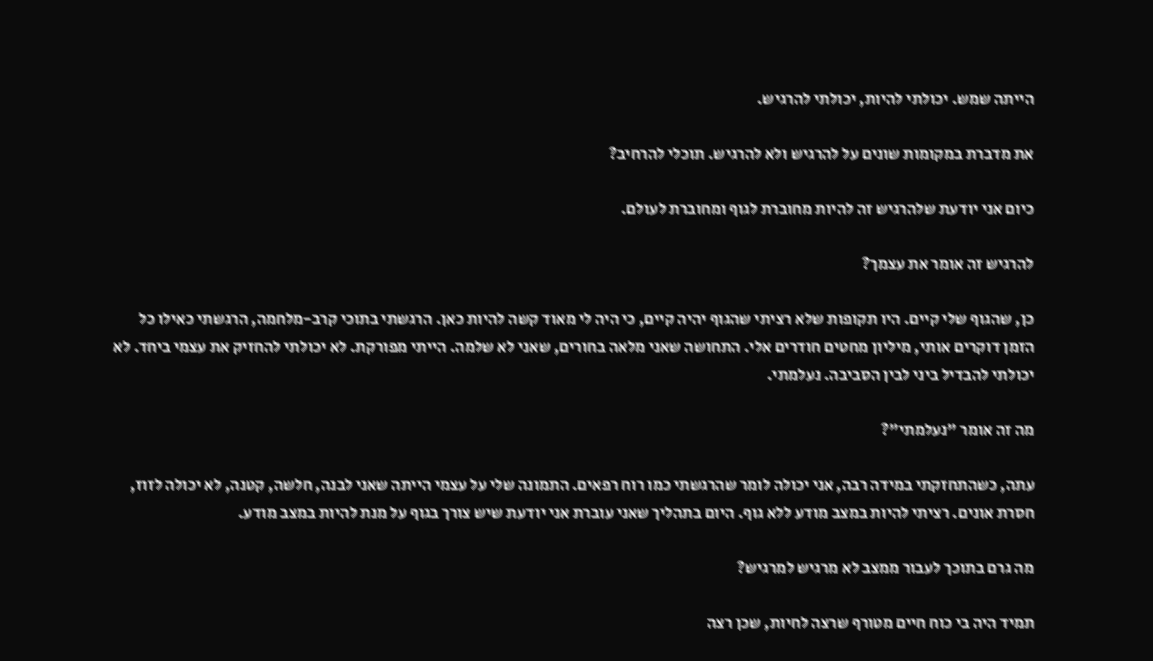הייתה שמש. יכולתי להיות, יכולתי להרגיש.

את מדברת במקומות שונים על להרגיש ולא להרגיש. תוכלי להרחיב?

כיום אני יודעת שלהרגיש זה להיות מחוברת לגוף ומחוברת לעולם.

להרגיש זה אומר את עצמך?

כן, שהגוף שלי קיים. היו תקופות שלא רציתי שהגוף יהיה קיים, כי היה לי מאוד קשה להיות כאן. הרגשתי בתוכי קרב-מלחמה, הרגשתי כאילו כל הזמן דוקרים אותי, מיליון מחטים חודרים אלי. התחושה שאני מלאה בחורים, שאני לא שלמה. הייתי מפורקת. לא יכולתי להחזיק את עצמי ביחד. לא יכולתי להבדיל ביני לבין הסביבה. נעלמתי.

מה זה אומר "נעלמתי"?

עתה, כשהתחזקתי במידה רבה, אני יכולה לומר שהרגשתי כמו רוח רפאים. התמונה שלי על עצמי הייתה שאני לבנה, חלשה, קטנה, לא יכולה לזוז, חסרת אונים. רציתי להיות במצב מודע ללא גוף. היום בתהליך שאני עוברת אני יודעת שיש צורך בגוף על מנת להיות במצב מודע.

מה גרם בתוכך לעבור ממצב לא מרגיש למרגיש?

תמיד היה בי כוח חיים מטורף שרצה לחיות, שכן רצה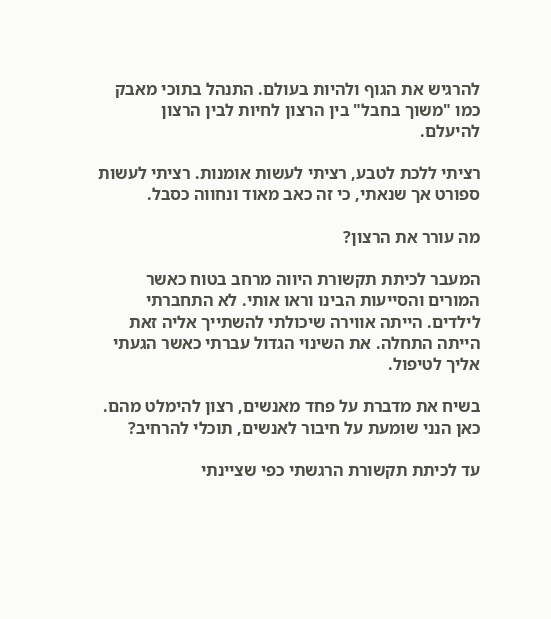להרגיש את הגוף ולהיות בעולם. התנהל בתוכי מאבק  כמו "משוך בחבל" בין הרצון לחיות לבין הרצון להיעלם.

רציתי ללכת לטבע, רציתי לעשות אומנות. רציתי לעשות ספורט אך שנאתי, כי זה כאב מאוד ונחווה כסבל.

מה עורר את הרצון?

המעבר לכיתת תקשורת היווה מרחב בטוח כאשר המורים והסייעות הבינו וראו אותי. לא התחברתי לילדים. הייתה אווירה שיכולתי להשתייך אליה זאת הייתה התחלה. את השינוי הגדול עברתי כאשר הגעתי אליך לטיפול.

בשיח את מדברת על פחד מאנשים, רצון להימלט מהם. כאן הנני שומעת על חיבור לאנשים, תוכלי להרחיב?

עד לכיתת תקשורת הרגשתי כפי שציינתי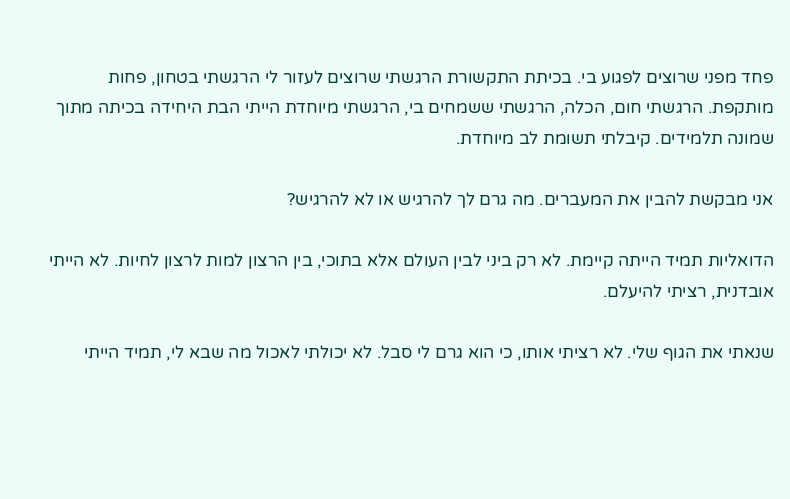פחד מפני שרוצים לפגוע בי. בכיתת התקשורת הרגשתי שרוצים לעזור לי הרגשתי בטחון, פחות מותקפת. הרגשתי חום, הכלה, הרגשתי ששמחים בי, הרגשתי מיוחדת הייתי הבת היחידה בכיתה מתוך שמונה תלמידים. קיבלתי תשומת לב מיוחדת.

אני מבקשת להבין את המעברים. מה גרם לך להרגיש או לא להרגיש?

הדואליות תמיד הייתה קיימת. לא רק ביני לבין העולם אלא בתוכי, בין הרצון למות לרצון לחיות. לא הייתי אובדנית, רציתי להיעלם.

שנאתי את הגוף שלי. לא רציתי אותו, כי הוא גרם לי סבל. לא יכולתי לאכול מה שבא לי, תמיד הייתי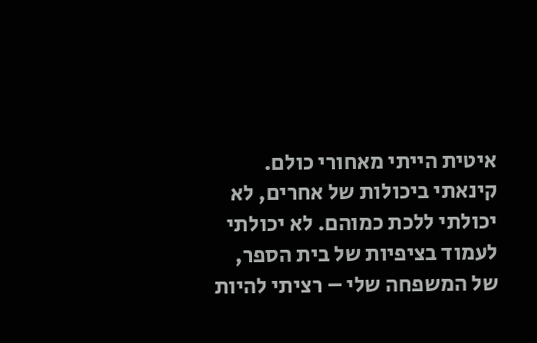איטית הייתי מאחורי כולם. קינאתי ביכולות של אחרים, לא יכולתי ללכת כמוהם. לא יכולתי לעמוד בציפיות של בית הספר, של המשפחה שלי – רציתי להיות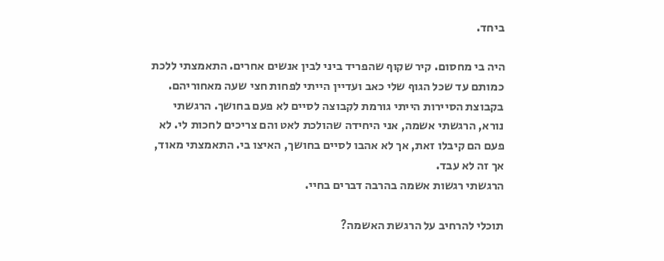ביחד.

היה בי מחסום. קיר שקוף שהפריד ביני לבין אנשים אחרים. התאמצתי ללכת כמותם עד שכל הגוף שלי כאב ועדיין הייתי לפחות חצי שעה מאחוריהם. בקבוצת הסיירות הייתי גורמת לקבוצה לסיים לא פעם בחושך. הרגשתי נורא, הרגשתי אשמה, אני היחידה שהולכת לאט והם צריכים לחכות לי. לא פעם הם קיבלו זאת, אך לא אהבו לסיים בחושך, האיצו בי. התאמצתי מאוד, אך זה לא עבד.
הרגשתי רגשות אשמה בהרבה דברים בחיי.

תוכלי להרחיב על הרגשת האשמה?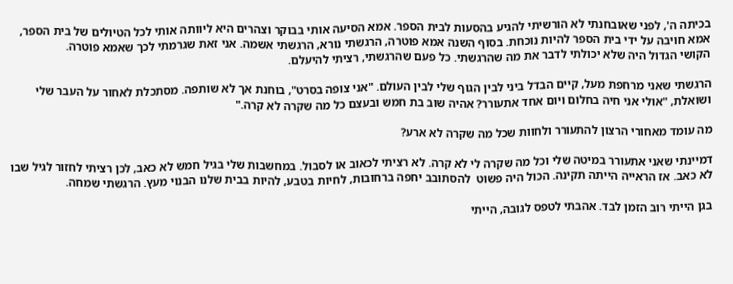בכיתה ה', לפני שאובחנתי לא הורשיתי להגיע בהסעות לבית הספר. אמא הסיעה אותי בבוקר וצהרים היא ליוותה אותי לכל הטיולים של בית הספר, אמא חויבה על ידי בית הספר להיות נוכחת. בסוף השנה אמא פוטרה, הרגשתי נורא, הרגשתי אשמה. אני זאת שגרמתי לכך שאמא פוטרה.
הקושי הגדול היה שלא יכולתי לדבר את מה שהרגשתי. כל פעם שהרגשתי, רציתי להיעלם.

הרגשתי שאני מרחפת מעל, קיים הבדל ביני לבין הגוף שלי לבין העולם. "אני צופה בסרט", בוחנת אך לא שותפה. מסתכלת לאחור על העבר שלי ושואלת, "אולי אני חיה בחלום ויום אחד אתעורר? אהיה שוב בת חמש ובעצם כל מה שקרה לא קרה."

מה עומד מאחורי הרצון להתעורר ולחוות שכל מה שקרה לא ארע?

דמיינתי שאני אתעורר במיטה שלי וכל מה שקרה לי לא קרה. לא רציתי לכאוב או לסבול. במחשבות שלי בגיל חמש לא כאב, לכן רציתי לחזור לגיל שבו לא כאב. אז הראייה הייתה תקינה. הכול היה פשוט  להסתובב יחפה ברחובות, לחיות בטבע, להיות בבית שלנו הבנוי מעץ. הרגשתי שמחה.

בגן הייתי רוב הזמן לבד. אהבתי לטפס לגובה, הייתי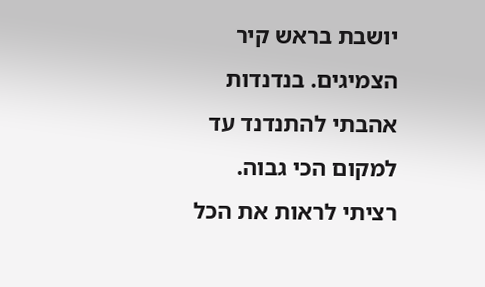יושבת בראש קיר הצמיגים. בנדנדות אהבתי להתנדנד עד למקום הכי גבוה. רציתי לראות את הכל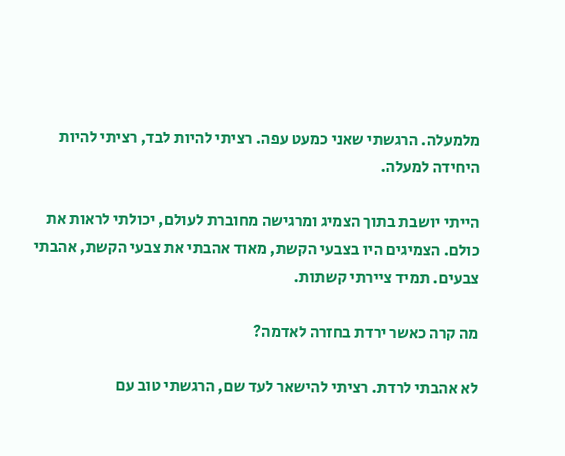מלמעלה. הרגשתי שאני כמעט עפה. רציתי להיות לבד, רציתי להיות היחידה למעלה.

הייתי יושבת בתוך הצמיג ומרגישה מחוברת לעולם, יכולתי לראות את כולם. הצמיגים היו בצבעי הקשת, מאוד אהבתי את צבעי הקשת, אהבתי צבעים. תמיד ציירתי קשתות.

מה קרה כאשר ירדת בחזרה לאדמה?

לא אהבתי לרדת. רציתי להישאר לעד שם, הרגשתי טוב עם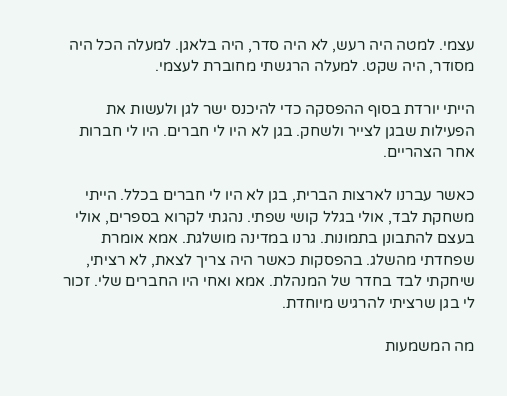עצמי. למטה היה רעש, לא היה סדר, היה בלאגן. למעלה הכל היה מסודר, היה שקט. למעלה הרגשתי מחוברת לעצמי.

הייתי יורדת בסוף ההפסקה כדי להיכנס ישר לגן ולעשות את הפעילות שבגן לצייר ולשחק. בגן לא היו לי חברים. היו לי חברות אחר הצהריים.

כאשר עברנו לארצות הברית, בגן לא היו לי חברים בכלל. הייתי משחקת לבד, אולי בגלל קושי שפתי. נהגתי לקרוא בספרים, אולי בעצם להתבונן בתמונות. גרנו במדינה מושלגת. אמא אומרת שפחדתי מהשלג. בהפסקות כאשר היה צריך לצאת, לא רציתי, שיחקתי לבד בחדר של המנהלת. אמא ואחי היו החברים שלי. זכור לי בגן שרציתי להרגיש מיוחדת.

מה המשמעות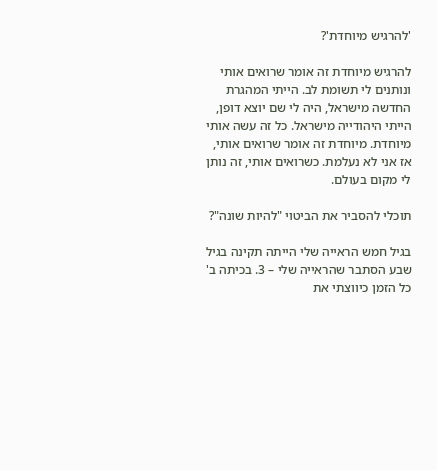'להרגיש מיוחדת'?

להרגיש מיוחדת זה אומר שרואים אותי ונותנים לי תשומת לב. הייתי המהגרת החדשה מישראל, היה לי שם יוצא דופן, הייתי היהודייה מישראל. כל זה עשה אותי מיוחדת. מיוחדת זה אומר שרואים אותי, אז אני לא נעלמת. כשרואים אותי, זה נותן לי מקום בעולם.

תוכלי להסביר את הביטוי "להיות שונה"?

בגיל חמש הראייה שלי הייתה תקינה בגיל שבע הסתבר שהראייה שלי – 3. בכיתה ב' כל הזמן כיווצתי את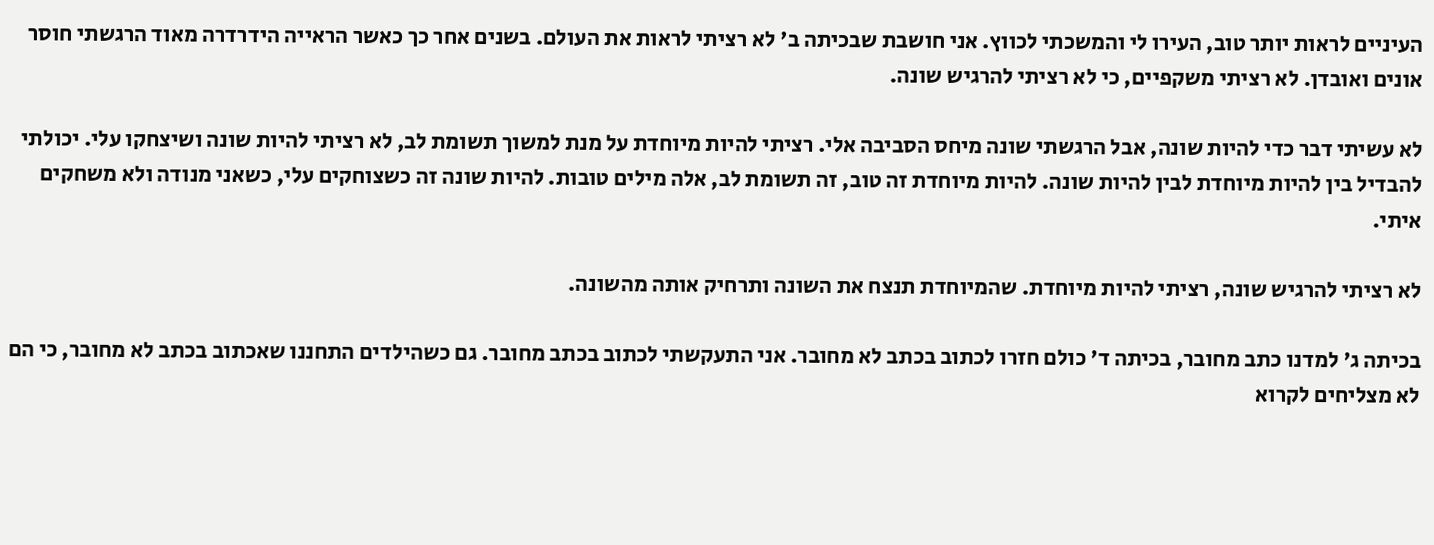העיניים לראות יותר טוב, העירו לי והמשכתי לכווץ. אני חושבת שבכיתה ב' לא רציתי לראות את העולם. בשנים אחר כך כאשר הראייה הידרדרה מאוד הרגשתי חוסר אונים ואובדן. לא רציתי משקפיים, כי לא רציתי להרגיש שונה.

לא עשיתי דבר כדי להיות שונה, אבל הרגשתי שונה מיחס הסביבה אלי. רציתי להיות מיוחדת על מנת למשוך תשומת לב, לא רציתי להיות שונה ושיצחקו עלי. יכולתי להבדיל בין להיות מיוחדת לבין להיות שונה. להיות מיוחדת זה טוב, זה תשומת לב, אלה מילים טובות. להיות שונה זה כשצוחקים עלי, כשאני מנודה ולא משחקים איתי.

לא רציתי להרגיש שונה, רציתי להיות מיוחדת. שהמיוחדת תנצח את השונה ותרחיק אותה מהשונה.

בכיתה ג' למדנו כתב מחובר, בכיתה ד' כולם חזרו לכתוב בכתב לא מחובר. אני התעקשתי לכתוב בכתב מחובר. גם כשהילדים התחננו שאכתוב בכתב לא מחובר, כי הם לא מצליחים לקרוא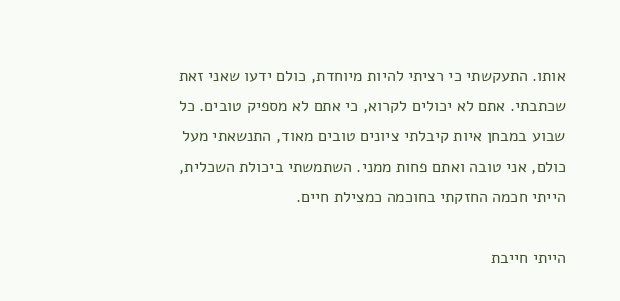אותו. התעקשתי כי רציתי להיות מיוחדת, כולם ידעו שאני זאת שכתבתי. אתם לא יכולים לקרוא, כי אתם לא מספיק טובים. כל שבוע במבחן איות קיבלתי ציונים טובים מאוד, התנשאתי מעל כולם, אני טובה ואתם פחות ממני. השתמשתי ביכולת השכלית, הייתי חכמה החזקתי בחוכמה כמצילת חיים.

הייתי חייבת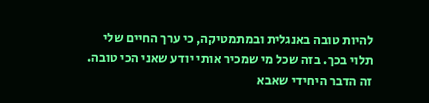להיות טובה באנגלית ובמתמטיקה, כי ערך החיים שלי תלוי בכך. בזה שכל מי שמכיר אותי יודע שאני הכי טובה. זה הדבר היחידי שאבא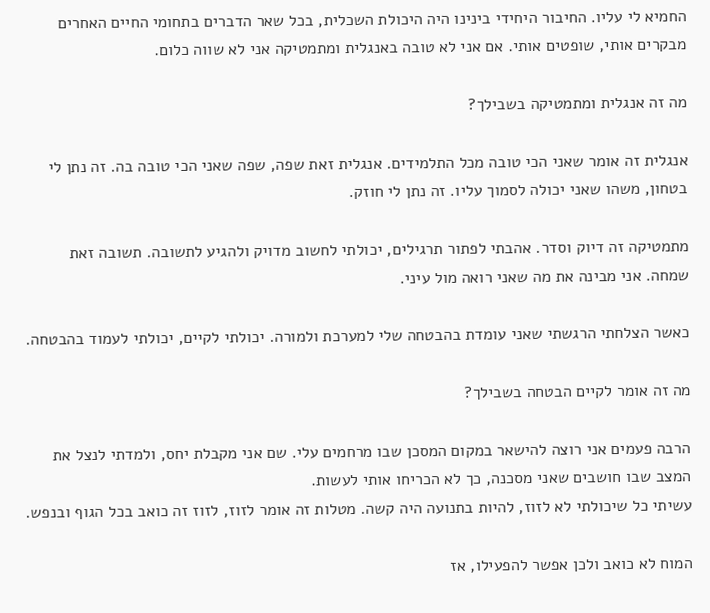החמיא לי עליו. החיבור היחידי בינינו היה היכולת השכלית, בכל שאר הדברים בתחומי החיים האחרים מבקרים אותי, שופטים אותי. אם אני לא טובה באנגלית ומתמטיקה אני לא שווה כלום.

מה זה אנגלית ומתמטיקה בשבילך?

אנגלית זה אומר שאני הכי טובה מכל התלמידים. אנגלית זאת שפה, שפה שאני הכי טובה בה. זה נתן לי בטחון, משהו שאני יכולה לסמוך עליו. זה נתן לי חוזק.

מתמטיקה זה דיוק וסדר. אהבתי לפתור תרגילים, יכולתי לחשוב מדויק ולהגיע לתשובה. תשובה זאת שמחה. אני מבינה את מה שאני רואה מול עיני.

כאשר הצלחתי הרגשתי שאני עומדת בהבטחה שלי למערכת ולמורה. יכולתי לקיים, יכולתי לעמוד בהבטחה.

מה זה אומר לקיים הבטחה בשבילך?

הרבה פעמים אני רוצה להישאר במקום המסכן שבו מרחמים עלי. שם אני מקבלת יחס, ולמדתי לנצל את המצב שבו חושבים שאני מסכנה, כך לא הכריחו אותי לעשות.
עשיתי כל שיכולתי לא לזוז, להיות בתנועה היה קשה. מטלות זה אומר לזוז, לזוז זה כואב בכל הגוף ובנפש.

המוח לא כואב ולכן אפשר להפעילו, אז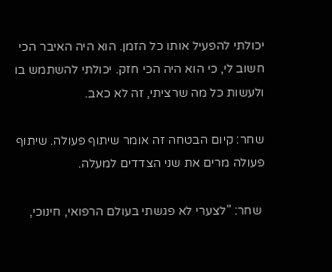יכולתי להפעיל אותו כל הזמן. הוא היה האיבר הכי חשוב לי, כי הוא היה הכי חזק. יכולתי להשתמש בו ולעשות כל מה שרציתי, זה לא כאב.

שחר: קיום הבטחה זה אומר שיתוף פעולה. שיתוף פעולה מרים את שני הצדדים למעלה.

 שחר: "לצערי לא פגשתי בעולם הרפואי, חינוכי,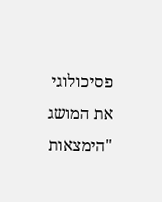פסיכולוגי את המושג "הימצאות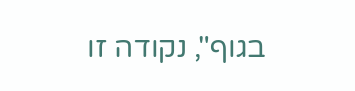בגוף", נקודה זו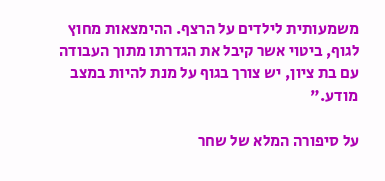משמעותית לילדים על הרצף. ההימצאות מחוץ לגוף, ביטוי אשר קיבל את הגדרתו מתוך העבודה עם בת ציון, יש צורך בגוף על מנת להיות במצב מודע."

על סיפורה המלא של שחר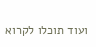ועוד תוכלו לקרוא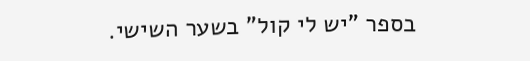בספר "יש לי קול" בשער השישי.